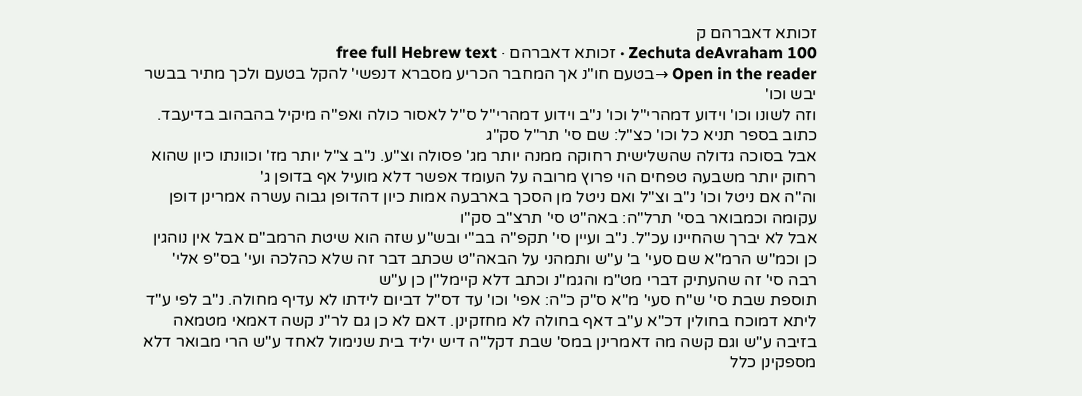זכותא דאברהם ק
Zechuta deAvraham 100 · זכותא דאברהם · free full Hebrew text
Open in the reader →בטעם חו"נ אך המחבר הכריע מסברא דנפשי' להקל בטעם ולכך מתיר בבשר יבש וכו'
וזה לשונו וכו' וידוע דמהרי"ל וכו' נ"ב וידוע דמהרי"ל ס"ל לאסור כולה ואפ"ה מיקיל בהבהוב בדיעבד. כתוב בספר תניא כל וכו' כצ"ל: שם סי' תר"ל סק"ג
אבל בסוכה גדולה שהשלישית רחוקה ממנה יותר מג' פסולה וצ"ע. נ"ב צ"ל יותר מז' וכוונתו כיון שהוא רחוק יותר משבעה טפחים הוי פרוץ מרובה על העומד אפשר דלא מועיל אף בדופן ג'
וה"ה אם ניטל וכו' נ"ב וצ"ל ואם ניטל מן הסכך בארבעה אמות כיון דהדופן גבוה עשרה אמרינן דופן עקומה וכמבואר בסי' תרל"ה: באה"ט סי' תרצ"ב סק"ו
אבל לא יברך שהחיינו עכ"ל. נ"ב ועיין סי' תקפ"ה בב"י ובש"ע שזה הוא שיטת הרמב"ם אבל אין נוהגין כן וכמ"ש הרמ"א שם סעי' ב' ע"ש ותמהני על הבאה"ט שכתב דבר זה שלא כהלכה ועי' בס"פ אלי' רבה סי' זה שהעתיק דברי מט"מ והגמ"נ וכתב דלא קיימל"ן כן ע"ש
תוספת שבת סי' ש"ח סעי' מ"א ס"ק כ"ה: אפי' וכו' עד דס"ל דביום לידתו לא עדיף מחולה. נ"ב לפי ע"ד ליתא דמוכח בחולין דכ"א ע"ב דאף בחולה לא מחזקינן. דאם לא כן גם לר"נ קשה דאמאי מטמאה בזיבה ע"ש וגם קשה מה דאמרינן במס' שבת דקל"ה דיש יליד בית שנימול לאחד ע"ש הרי מבואר דלא מספקינן כלל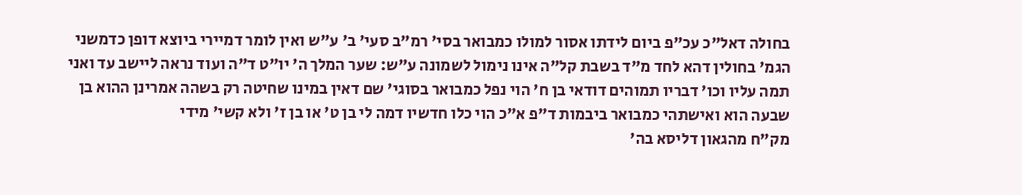בחולה דאל"כ עכ"פ ביום לידתו אסור למולו כמבואר בסי' רמ"ב סעי' ב' ע"ש ואין לומר דמיירי ביוצא דופן כדמשני הגמ' בחולין דהא לחד מ"ד בשבת קל"ה אינו נימול לשמונה ע"ש: שער המלך ה' יו"ט ד"ה ועוד נראה ליישב עד ואני תמה עליו וכו' דבריו תמוהים דודאי בן ח' הוי נפל כמבואר בסוגי' שם דאין במינו שחיטה רק בשהה אמרינן ההוא בן שבעה הוא ואישתהי כמבואר ביבמות ד"פ א"כ הוי כלו חדשיו דמה לי בן ט' או בן ז' ולא קשי' מידי
מק"ח מהגאון דליסא בה'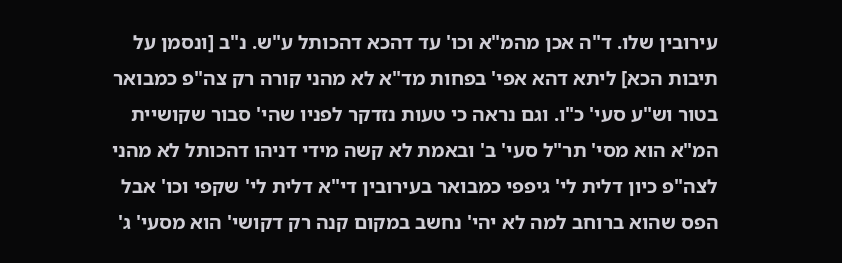עירובין שלו. ד"ה אכן מהמ"א וכו' עד דהכא דהכותל ע"ש. נ"ב [ונסמן על תיבות הכא] ליתא דהא אפי' בפחות מד"א לא מהני קורה רק צה"פ כמבואר בטור וש"ע סעי' כ"ו. וגם נראה כי טעות נזדקר לפניו שהי' סבור שקושיית המ"א הוא מסי' תר"ל סעי' ב' ובאמת לא קשה מידי דניהו דהכותל לא מהני לצה"פ כיון דלית לי' גיפפי כמבואר בעירובין די"א דלית לי' שקפי וכו' אבל הפס שהוא ברוחב למה לא יהי' נחשב במקום קנה רק דקושי' הוא מסעי' ג'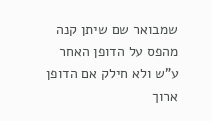שמבואר שם שיתן קנה מהפס על הדופן האחר ע"ש ולא חילק אם הדופן ארוך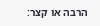הרבה או קצר: